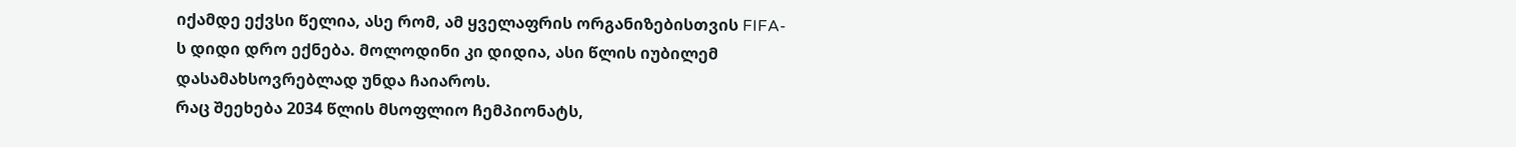იქამდე ექვსი წელია, ასე რომ, ამ ყველაფრის ორგანიზებისთვის FIFA-ს დიდი დრო ექნება. მოლოდინი კი დიდია, ასი წლის იუბილემ დასამახსოვრებლად უნდა ჩაიაროს.
რაც შეეხება 2034 წლის მსოფლიო ჩემპიონატს,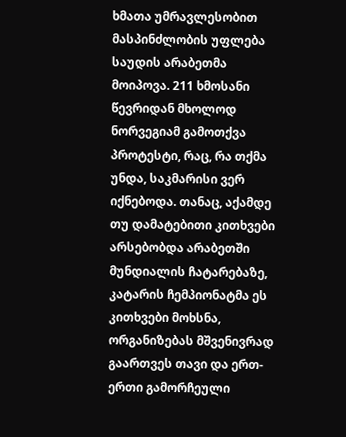ხმათა უმრავლესობით მასპინძლობის უფლება საუდის არაბეთმა მოიპოვა. 211 ხმოსანი წევრიდან მხოლოდ ნორვეგიამ გამოთქვა პროტესტი, რაც, რა თქმა უნდა, საკმარისი ვერ იქნებოდა. თანაც, აქამდე თუ დამატებითი კითხვები არსებობდა არაბეთში მუნდიალის ჩატარებაზე, კატარის ჩემპიონატმა ეს კითხვები მოხსნა, ორგანიზებას მშვენივრად გაართვეს თავი და ერთ-ერთი გამორჩეული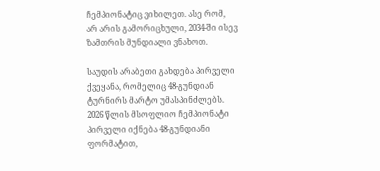ჩემპიონატიც ვიხილეთ. ასე რომ, არ არის გამორიცხული, 2034-ში ისევ ზამთრის მუნდიალი ვნახოთ.

საუდის არაბეთი გახდება პირველი ქვეყანა, რომელიც 48-გუნდიან ტურნირს მარტო უმასპინძლებს. 2026 წლის მსოფლიო ჩემპიონატი პირველი იქნება 48-გუნდიანი ფორმატით,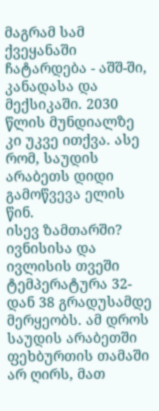მაგრამ სამ ქვეყანაში ჩატარდება - აშშ-ში, კანადასა და მექსიკაში. 2030 წლის მუნდიალზე კი უკვე ითქვა. ასე რომ, საუდის არაბეთს დიდი გამოწვევა ელის წინ.
ისევ ზამთარში?
ივნისისა და ივლისის თვეში ტემპერატურა 32-დან 38 გრადუსამდე მერყეობს. ამ დროს საუდის არაბეთში ფეხბურთის თამაში არ ღირს, მათ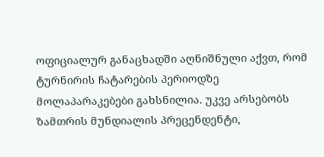ოფიციალურ განაცხადში აღნიშნული აქვთ, რომ ტურნირის ჩატარების პერიოდზე მოლაპარაკებები გახსნილია. უკვე არსებობს ზამთრის მუნდიალის პრეცენდენტი,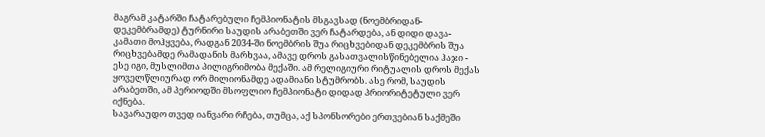მაგრამ კატარში ჩატარებული ჩემპიონატის მსგავსად (ნოემბრიდან-დეკემბრამდე) ტურნირი საუდის არაბეთში ვერ ჩატარდება, ან დიდი დავა-კამათი მოჰყვება, რადგან 2034-ში ნოემბრის შუა რიცხვებიდან დეკემბრის შუა რიცხვებამდე რამადანის მარხვაა, ამავე დროს გასათვალისწინებელია ჰაჯი - ესე იგი, მუსლიმთა პილიგრიმობა მექაში. ამ რელიგიური რიტუალის დროს მექას ყოველწლიურად ორ მილიონამდე ადამიანი სტუმრობს. ასე რომ, საუდის არაბეთში, ამ პერიოდში მსოფლიო ჩემპიონატი დიდად პრიორიტეტული ვერ იქნება.
სავარაუდო თვედ იანვარი რჩება, თუმცა, აქ სპონსორები ერთვებიან საქმეში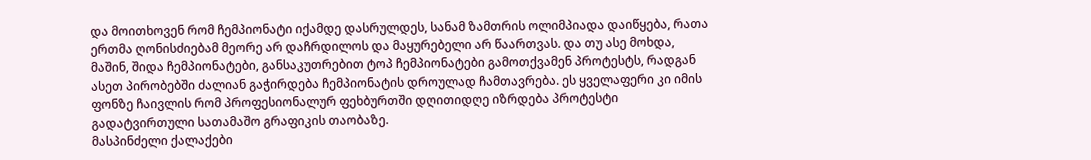და მოითხოვენ რომ ჩემპიონატი იქამდე დასრულდეს, სანამ ზამთრის ოლიმპიადა დაიწყება, რათა ერთმა ღონისძიებამ მეორე არ დაჩრდილოს და მაყურებელი არ წაართვას. და თუ ასე მოხდა, მაშინ, შიდა ჩემპიონატები, განსაკუთრებით ტოპ ჩემპიონატები გამოთქვამენ პროტესტს, რადგან ასეთ პირობებში ძალიან გაჭირდება ჩემპიონატის დროულად ჩამთავრება. ეს ყველაფერი კი იმის ფონზე ჩაივლის რომ პროფესიონალურ ფეხბურთში დღითიდღე იზრდება პროტესტი გადატვირთული სათამაშო გრაფიკის თაობაზე.
მასპინძელი ქალაქები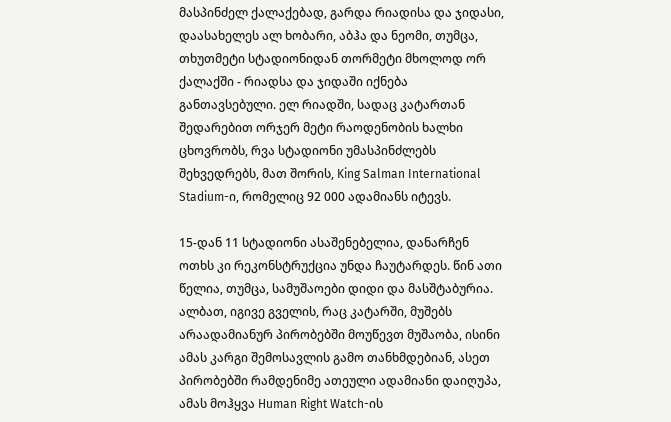მასპინძელ ქალაქებად, გარდა რიადისა და ჯიდასი, დაასახელეს ალ ხობარი, აბჰა და ნეომი, თუმცა, თხუთმეტი სტადიონიდან თორმეტი მხოლოდ ორ ქალაქში - რიადსა და ჯიდაში იქნება განთავსებული. ელ რიადში, სადაც კატართან შედარებით ორჯერ მეტი რაოდენობის ხალხი ცხოვრობს, რვა სტადიონი უმასპინძლებს შეხვედრებს, მათ შორის, King Salman International Stadium-ი, რომელიც 92 000 ადამიანს იტევს.

15-დან 11 სტადიონი ასაშენებელია, დანარჩენ ოთხს კი რეკონსტრუქცია უნდა ჩაუტარდეს. წინ ათი წელია, თუმცა, სამუშაოები დიდი და მასშტაბურია. ალბათ, იგივე გველის, რაც კატარში, მუშებს არაადამიანურ პირობებში მოუწევთ მუშაობა, ისინი ამას კარგი შემოსავლის გამო თანხმდებიან, ასეთ პირობებში რამდენიმე ათეული ადამიანი დაიღუპა, ამას მოჰყვა Human Right Watch-ის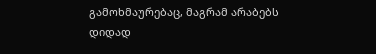გამოხმაურებაც, მაგრამ არაბებს დიდად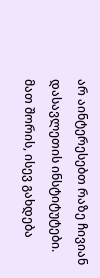არ აინტერესებთ რაზე ჩივიან დასავლეთის ინსტიტუტები. მათ შორის, ისევ გახდება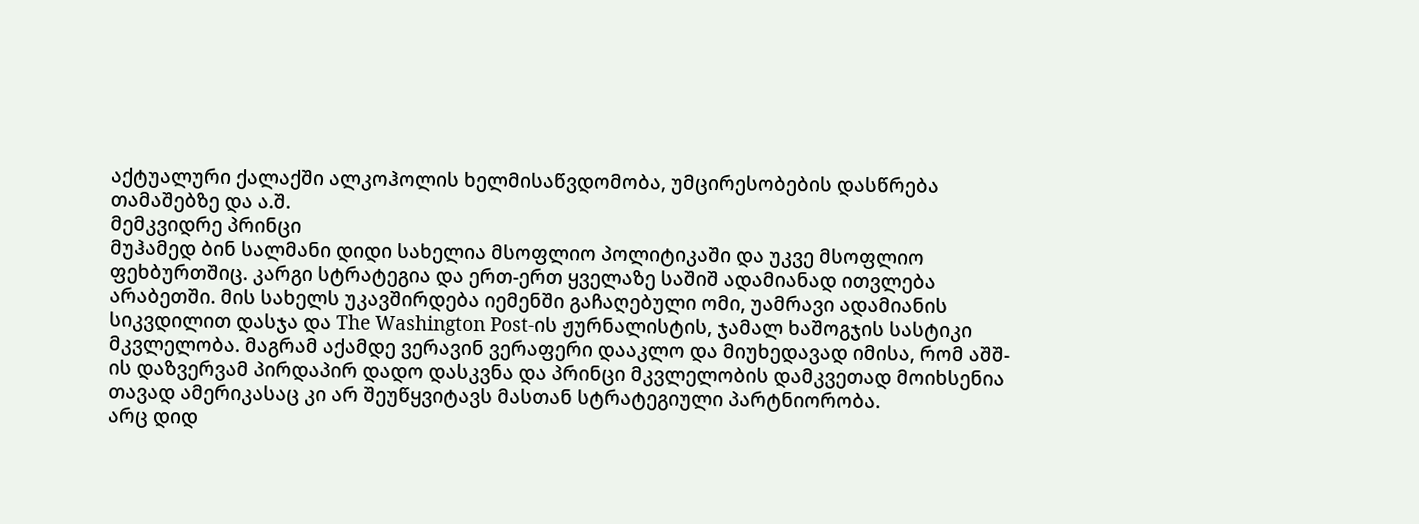აქტუალური ქალაქში ალკოჰოლის ხელმისაწვდომობა, უმცირესობების დასწრება თამაშებზე და ა.შ.
მემკვიდრე პრინცი
მუჰამედ ბინ სალმანი დიდი სახელია მსოფლიო პოლიტიკაში და უკვე მსოფლიო ფეხბურთშიც. კარგი სტრატეგია და ერთ-ერთ ყველაზე საშიშ ადამიანად ითვლება არაბეთში. მის სახელს უკავშირდება იემენში გაჩაღებული ომი, უამრავი ადამიანის სიკვდილით დასჯა და The Washington Post-ის ჟურნალისტის, ჯამალ ხაშოგჯის სასტიკი მკვლელობა. მაგრამ აქამდე ვერავინ ვერაფერი დააკლო და მიუხედავად იმისა, რომ აშშ-ის დაზვერვამ პირდაპირ დადო დასკვნა და პრინცი მკვლელობის დამკვეთად მოიხსენია თავად ამერიკასაც კი არ შეუწყვიტავს მასთან სტრატეგიული პარტნიორობა.
არც დიდ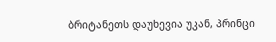ბრიტანეთს დაუხევია უკან, პრინცი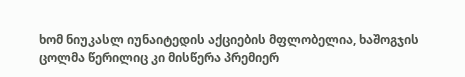ხომ ნიუკასლ იუნაიტედის აქციების მფლობელია, ხაშოგჯის ცოლმა წერილიც კი მისწერა პრემიერ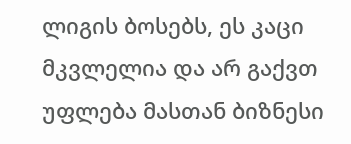ლიგის ბოსებს, ეს კაცი მკვლელია და არ გაქვთ უფლება მასთან ბიზნესი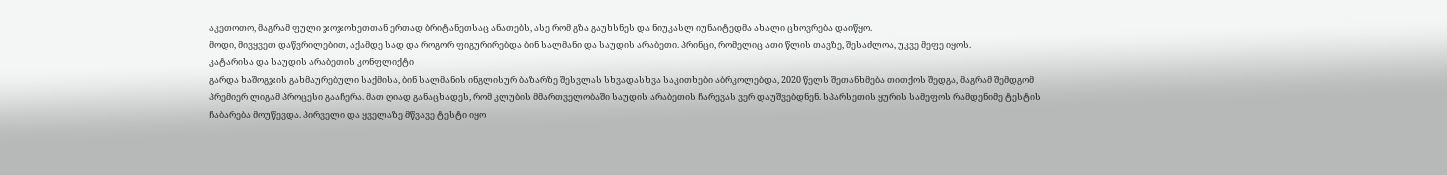აკეთოთო, მაგრამ ფული ჯოჯოხეთთან ერთად ბრიტანეთსაც ანათებს, ასე რომ გზა გაუხსნეს და ნიუკასლ იუნაიტედმა ახალი ცხოვრება დაიწყო.
მოდი, მივყვეთ დაწვრილებით, აქამდე სად და როგორ ფიგურირებდა ბინ სალმანი და საუდის არაბეთი. პრინცი, რომელიც ათი წლის თავზე, შესაძლოა, უკვე მეფე იყოს.
კატარისა და საუდის არაბეთის კონფლიქტი
გარდა ხაშოგჯის გახმაურებული საქმისა, ბინ სალმანის ინგლისურ ბაზარზე შესვლას სხვადასხვა საკითხები აბრკოლებდა, 2020 წელს შეთანხმება თითქოს შედგა, მაგრამ შემდგომ პრემიერ ლიგამ პროცესი გააჩერა. მათ ღიად განაცხადეს, რომ კლუბის მმართველობაში საუდის არაბეთის ჩარევას ვერ დაუშვებდნენ. სპარსეთის ყურის სამეფოს რამდენიმე ტესტის ჩაბარება მოუწევდა. პირველი და ყველაზე მწვავე ტესტი იყო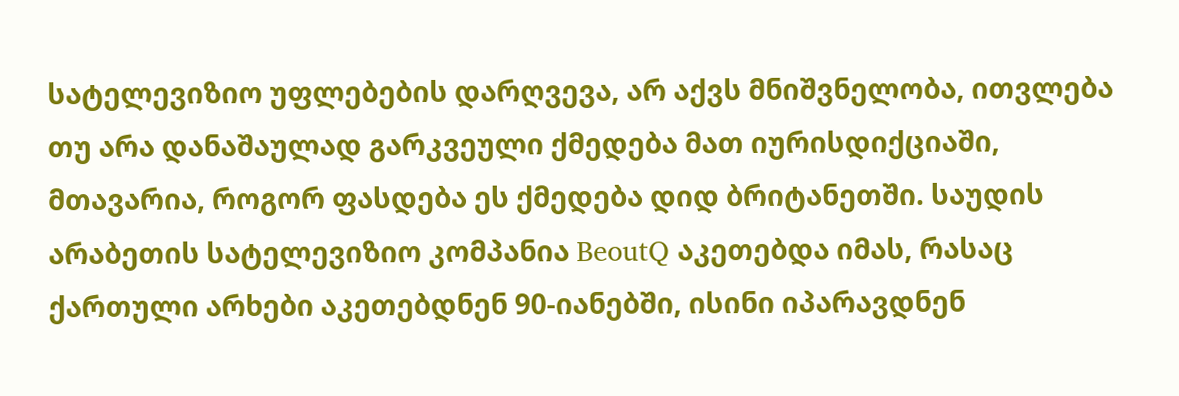სატელევიზიო უფლებების დარღვევა, არ აქვს მნიშვნელობა, ითვლება თუ არა დანაშაულად გარკვეული ქმედება მათ იურისდიქციაში, მთავარია, როგორ ფასდება ეს ქმედება დიდ ბრიტანეთში. საუდის არაბეთის სატელევიზიო კომპანია BeoutQ აკეთებდა იმას, რასაც ქართული არხები აკეთებდნენ 90-იანებში, ისინი იპარავდნენ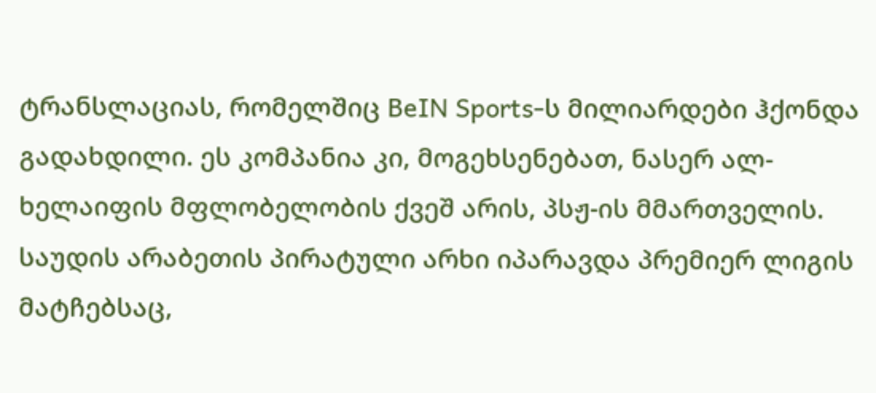ტრანსლაციას, რომელშიც BeIN Sports-ს მილიარდები ჰქონდა გადახდილი. ეს კომპანია კი, მოგეხსენებათ, ნასერ ალ-ხელაიფის მფლობელობის ქვეშ არის, პსჟ-ის მმართველის. საუდის არაბეთის პირატული არხი იპარავდა პრემიერ ლიგის მატჩებსაც,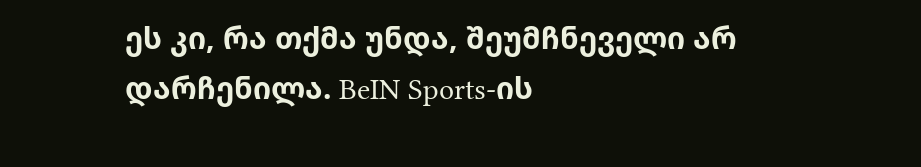ეს კი, რა თქმა უნდა, შეუმჩნეველი არ დარჩენილა. BeIN Sports-ის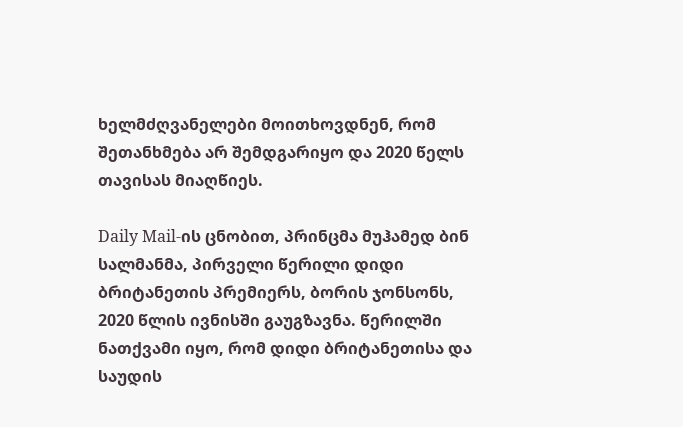ხელმძღვანელები მოითხოვდნენ, რომ შეთანხმება არ შემდგარიყო და 2020 წელს თავისას მიაღწიეს.

Daily Mail-ის ცნობით, პრინცმა მუჰამედ ბინ სალმანმა, პირველი წერილი დიდი ბრიტანეთის პრემიერს, ბორის ჯონსონს, 2020 წლის ივნისში გაუგზავნა. წერილში ნათქვამი იყო, რომ დიდი ბრიტანეთისა და საუდის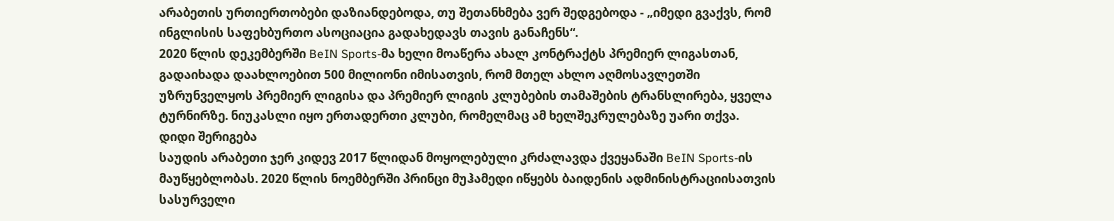არაბეთის ურთიერთობები დაზიანდებოდა, თუ შეთანხმება ვერ შედგებოდა - „იმედი გვაქვს, რომ ინგლისის საფეხბურთო ასოციაცია გადახედავს თავის განაჩენს“.
2020 წლის დეკემბერში BeIN Sports-მა ხელი მოაწერა ახალ კონტრაქტს პრემიერ ლიგასთან, გადაიხადა დაახლოებით 500 მილიონი იმისათვის, რომ მთელ ახლო აღმოსავლეთში უზრუნველყოს პრემიერ ლიგისა და პრემიერ ლიგის კლუბების თამაშების ტრანსლირება, ყველა ტურნირზე. ნიუკასლი იყო ერთადერთი კლუბი, რომელმაც ამ ხელშეკრულებაზე უარი თქვა.
დიდი შერიგება
საუდის არაბეთი ჯერ კიდევ 2017 წლიდან მოყოლებული კრძალავდა ქვეყანაში BeIN Sports-ის მაუწყებლობას. 2020 წლის ნოემბერში პრინცი მუჰამედი იწყებს ბაიდენის ადმინისტრაციისათვის სასურველი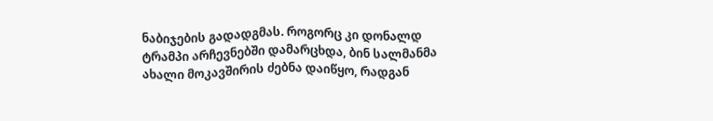ნაბიჯების გადადგმას. როგორც კი დონალდ ტრამპი არჩევნებში დამარცხდა, ბინ სალმანმა ახალი მოკავშირის ძებნა დაიწყო, რადგან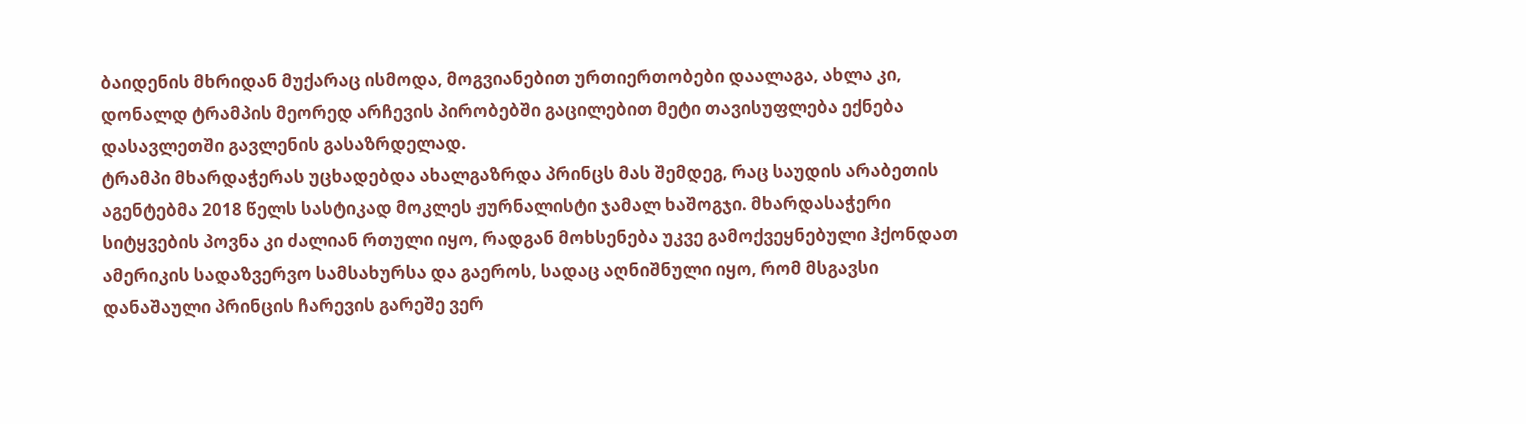ბაიდენის მხრიდან მუქარაც ისმოდა, მოგვიანებით ურთიერთობები დაალაგა, ახლა კი, დონალდ ტრამპის მეორედ არჩევის პირობებში გაცილებით მეტი თავისუფლება ექნება დასავლეთში გავლენის გასაზრდელად.
ტრამპი მხარდაჭერას უცხადებდა ახალგაზრდა პრინცს მას შემდეგ, რაც საუდის არაბეთის აგენტებმა 2018 წელს სასტიკად მოკლეს ჟურნალისტი ჯამალ ხაშოგჯი. მხარდასაჭერი სიტყვების პოვნა კი ძალიან რთული იყო, რადგან მოხსენება უკვე გამოქვეყნებული ჰქონდათ ამერიკის სადაზვერვო სამსახურსა და გაეროს, სადაც აღნიშნული იყო, რომ მსგავსი დანაშაული პრინცის ჩარევის გარეშე ვერ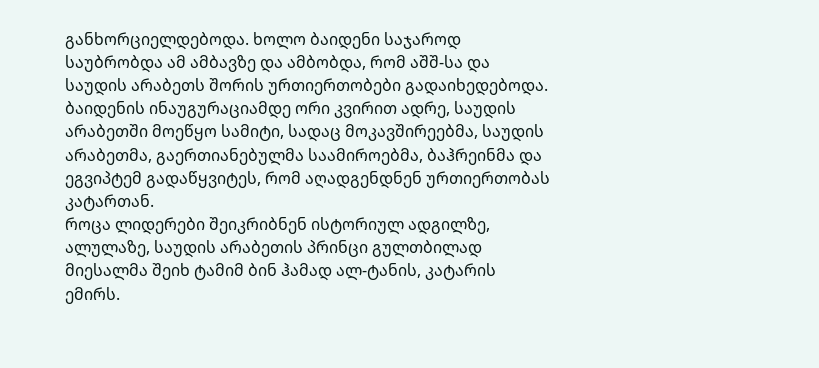განხორციელდებოდა. ხოლო ბაიდენი საჯაროდ საუბრობდა ამ ამბავზე და ამბობდა, რომ აშშ-სა და საუდის არაბეთს შორის ურთიერთობები გადაიხედებოდა. ბაიდენის ინაუგურაციამდე ორი კვირით ადრე, საუდის არაბეთში მოეწყო სამიტი, სადაც მოკავშირეებმა, საუდის არაბეთმა, გაერთიანებულმა საამიროებმა, ბაჰრეინმა და ეგვიპტემ გადაწყვიტეს, რომ აღადგენდნენ ურთიერთობას კატართან.
როცა ლიდერები შეიკრიბნენ ისტორიულ ადგილზე, ალულაზე, საუდის არაბეთის პრინცი გულთბილად მიესალმა შეიხ ტამიმ ბინ ჰამად ალ-ტანის, კატარის ემირს.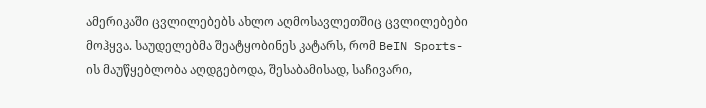ამერიკაში ცვლილებებს ახლო აღმოსავლეთშიც ცვლილებები მოჰყვა. საუდელებმა შეატყობინეს კატარს, რომ BeIN Sports-ის მაუწყებლობა აღდგებოდა, შესაბამისად, საჩივარი,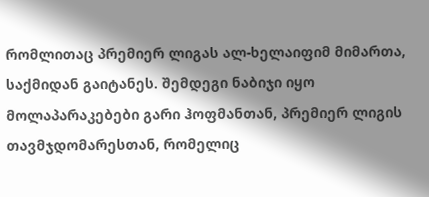რომლითაც პრემიერ ლიგას ალ-ხელაიფიმ მიმართა, საქმიდან გაიტანეს. შემდეგი ნაბიჯი იყო მოლაპარაკებები გარი ჰოფმანთან, პრემიერ ლიგის თავმჯდომარესთან, რომელიც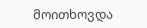მოითხოვდა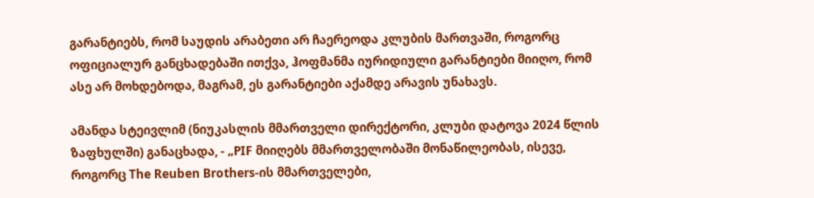გარანტიებს, რომ საუდის არაბეთი არ ჩაერეოდა კლუბის მართვაში, როგორც ოფიციალურ განცხადებაში ითქვა, ჰოფმანმა იურიდიული გარანტიები მიიღო, რომ ასე არ მოხდებოდა, მაგრამ, ეს გარანტიები აქამდე არავის უნახავს.

ამანდა სტეივლიმ (ნიუკასლის მმართველი დირექტორი, კლუბი დატოვა 2024 წლის ზაფხულში) განაცხადა, - „PIF მიიღებს მმართველობაში მონაწილეობას, ისევე, როგორც The Reuben Brothers-ის მმართველები,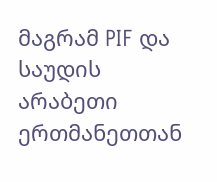მაგრამ PIF და საუდის არაბეთი ერთმანეთთან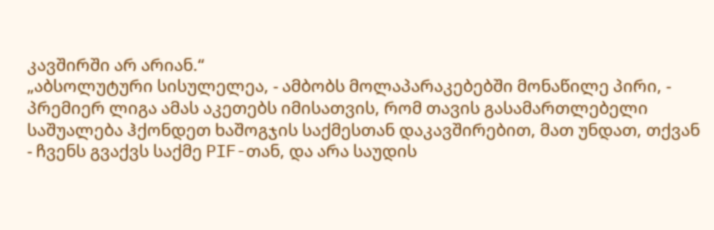კავშირში არ არიან.“
„აბსოლუტური სისულელეა, - ამბობს მოლაპარაკებებში მონაწილე პირი, - პრემიერ ლიგა ამას აკეთებს იმისათვის, რომ თავის გასამართლებელი საშუალება ჰქონდეთ ხაშოგჯის საქმესთან დაკავშირებით, მათ უნდათ, თქვან - ჩვენს გვაქვს საქმე PIF-თან, და არა საუდის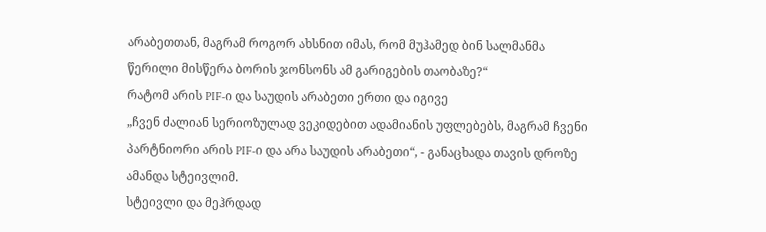არაბეთთან, მაგრამ როგორ ახსნით იმას, რომ მუჰამედ ბინ სალმანმა წერილი მისწერა ბორის ჯონსონს ამ გარიგების თაობაზე?“
რატომ არის PIF-ი და საუდის არაბეთი ერთი და იგივე
„ჩვენ ძალიან სერიოზულად ვეკიდებით ადამიანის უფლებებს, მაგრამ ჩვენი პარტნიორი არის PIF-ი და არა საუდის არაბეთი“, - განაცხადა თავის დროზე ამანდა სტეივლიმ.
სტეივლი და მეჰრდად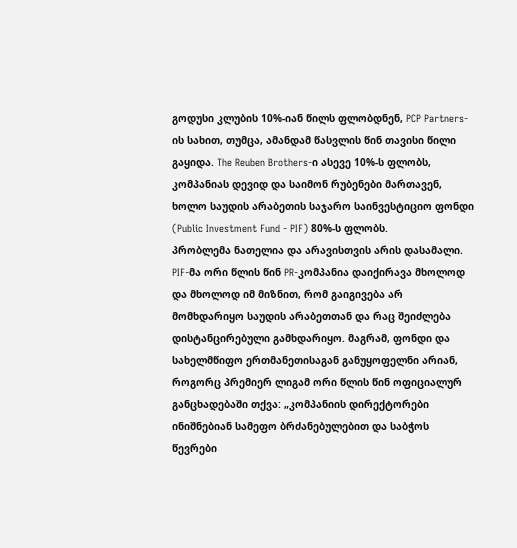გოდუსი კლუბის 10%-იან წილს ფლობდნენ, PCP Partners-ის სახით, თუმცა, ამანდამ წასვლის წინ თავისი წილი გაყიდა. The Reuben Brothers-ი ასევე 10%-ს ფლობს, კომპანიას დევიდ და საიმონ რუბენები მართავენ, ხოლო საუდის არაბეთის საჯარო საინვესტიციო ფონდი (Public Investment Fund - PIF) 80%-ს ფლობს.
პრობლემა ნათელია და არავისთვის არის დასამალი. PIF-მა ორი წლის წინ PR-კომპანია დაიქირავა მხოლოდ და მხოლოდ იმ მიზნით, რომ გაიგივება არ მომხდარიყო საუდის არაბეთთან და რაც შეიძლება დისტანცირებული გამხდარიყო. მაგრამ, ფონდი და სახელმწიფო ერთმანეთისაგან განუყოფელნი არიან, როგორც პრემიერ ლიგამ ორი წლის წინ ოფიციალურ განცხადებაში თქვა: „კომპანიის დირექტორები ინიშნებიან სამეფო ბრძანებულებით და საბჭოს წევრები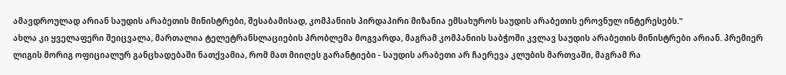ამავდროულად არიან საუდის არაბეთის მინისტრები, შესაბამისად, კომპანიის პირდაპირი მიზანია ემსახუროს საუდის არაბეთის ეროვნულ ინტერესებს."
ახლა კი ყველაფერი შეიცვალა, მართალია ტელეტრანსლაციების პრობლემა მოგვარდა, მაგრამ კომპანიის საბჭოში კვლავ საუდის არაბეთის მინისტრები არიან. პრემიერ ლიგის მორიგ ოფიციალურ განცხადებაში ნათქვამია, რომ მათ მიიღეს გარანტიები - საუდის არაბეთი არ ჩაერევა კლუბის მართვაში, მაგრამ რა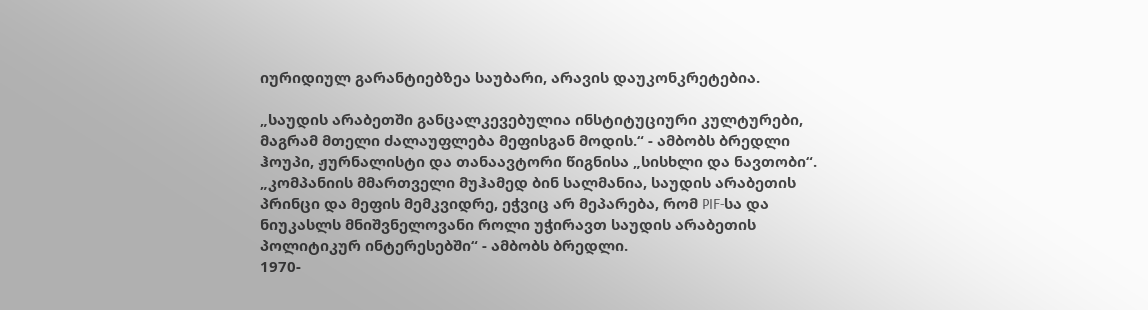იურიდიულ გარანტიებზეა საუბარი, არავის დაუკონკრეტებია.

„საუდის არაბეთში განცალკევებულია ინსტიტუციური კულტურები, მაგრამ მთელი ძალაუფლება მეფისგან მოდის.“ - ამბობს ბრედლი ჰოუპი, ჟურნალისტი და თანაავტორი წიგნისა „სისხლი და ნავთობი“. „კომპანიის მმართველი მუჰამედ ბინ სალმანია, საუდის არაბეთის პრინცი და მეფის მემკვიდრე, ეჭვიც არ მეპარება, რომ PIF-სა და ნიუკასლს მნიშვნელოვანი როლი უჭირავთ საუდის არაბეთის პოლიტიკურ ინტერესებში“ - ამბობს ბრედლი.
1970-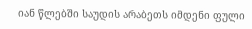იან წლებში საუდის არაბეთს იმდენი ფული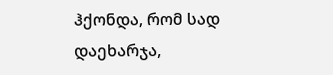ჰქონდა, რომ სად დაეხარჯა,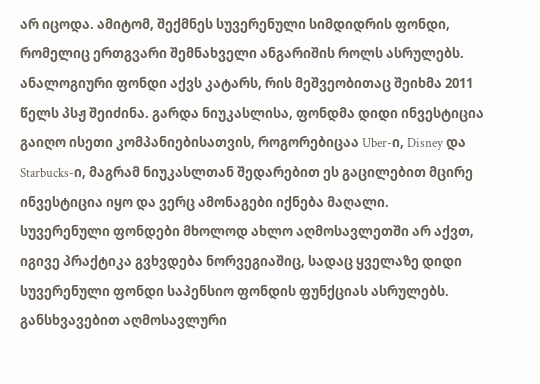არ იცოდა. ამიტომ, შექმნეს სუვერენული სიმდიდრის ფონდი, რომელიც ერთგვარი შემნახველი ანგარიშის როლს ასრულებს. ანალოგიური ფონდი აქვს კატარს, რის მეშვეობითაც შეიხმა 2011 წელს პსჟ შეიძინა. გარდა ნიუკასლისა, ფონდმა დიდი ინვესტიცია გაიღო ისეთი კომპანიებისათვის, როგორებიცაა Uber-ი, Disney და Starbucks-ი, მაგრამ ნიუკასლთან შედარებით ეს გაცილებით მცირე ინვესტიცია იყო და ვერც ამონაგები იქნება მაღალი.
სუვერენული ფონდები მხოლოდ ახლო აღმოსავლეთში არ აქვთ, იგივე პრაქტიკა გვხვდება ნორვეგიაშიც, სადაც ყველაზე დიდი სუვერენული ფონდი საპენსიო ფონდის ფუნქციას ასრულებს. განსხვავებით აღმოსავლური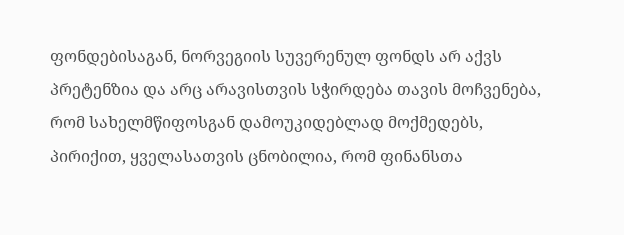ფონდებისაგან, ნორვეგიის სუვერენულ ფონდს არ აქვს პრეტენზია და არც არავისთვის სჭირდება თავის მოჩვენება, რომ სახელმწიფოსგან დამოუკიდებლად მოქმედებს, პირიქით, ყველასათვის ცნობილია, რომ ფინანსთა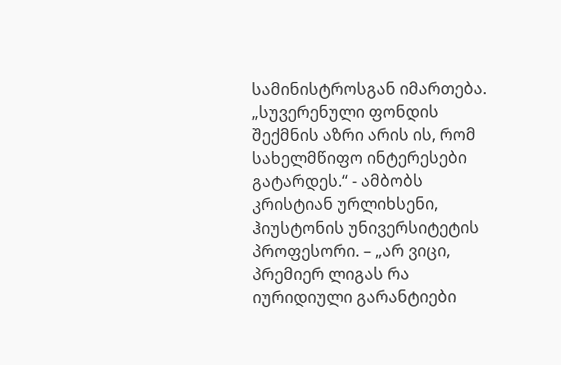სამინისტროსგან იმართება.
„სუვერენული ფონდის შექმნის აზრი არის ის, რომ სახელმწიფო ინტერესები გატარდეს.“ - ამბობს კრისტიან ურლიხსენი, ჰიუსტონის უნივერსიტეტის პროფესორი. – „არ ვიცი, პრემიერ ლიგას რა იურიდიული გარანტიები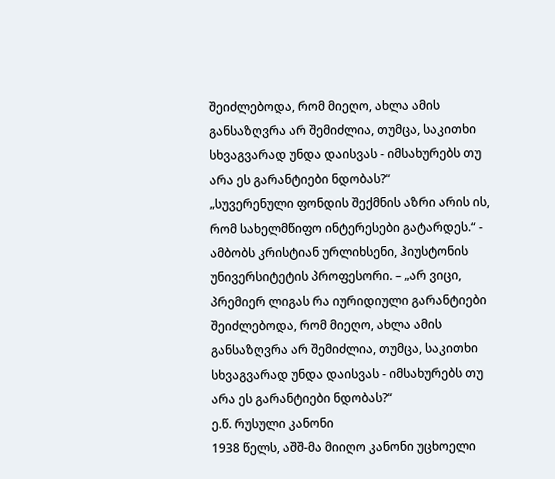შეიძლებოდა, რომ მიეღო, ახლა ამის განსაზღვრა არ შემიძლია, თუმცა, საკითხი სხვაგვარად უნდა დაისვას - იმსახურებს თუ არა ეს გარანტიები ნდობას?“
„სუვერენული ფონდის შექმნის აზრი არის ის, რომ სახელმწიფო ინტერესები გატარდეს.“ - ამბობს კრისტიან ურლიხსენი, ჰიუსტონის უნივერსიტეტის პროფესორი. – „არ ვიცი, პრემიერ ლიგას რა იურიდიული გარანტიები შეიძლებოდა, რომ მიეღო, ახლა ამის განსაზღვრა არ შემიძლია, თუმცა, საკითხი სხვაგვარად უნდა დაისვას - იმსახურებს თუ არა ეს გარანტიები ნდობას?“
ე.წ. რუსული კანონი
1938 წელს, აშშ-მა მიიღო კანონი უცხოელი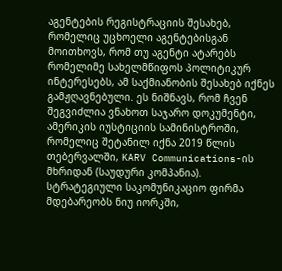აგენტების რეგისტრაციის შესახებ, რომელიც უცხოელი აგენტებისგან მოითხოვს, რომ თუ აგენტი ატარებს რომელიმე სახელმწიფოს პოლიტიკურ ინტერესებს, ამ საქმიანობის შესახებ იქნეს გამჟღავნებული. ეს ნიშნავს, რომ ჩვენ შეგვიძლია ვნახოთ საჯარო დოკუმენტი, ამერიკის იუსტიციის სამინისტროში, რომელიც შეტანილ იქნა 2019 წლის თებერვალში, KARV Communications-ის მხრიდან (საუდური კომპანია). სტრატეგიული საკომუნიკაციო ფირმა მდებარეობს ნიუ იორკში,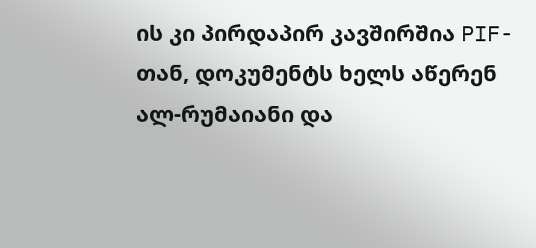ის კი პირდაპირ კავშირშია PIF-თან, დოკუმენტს ხელს აწერენ ალ-რუმაიანი და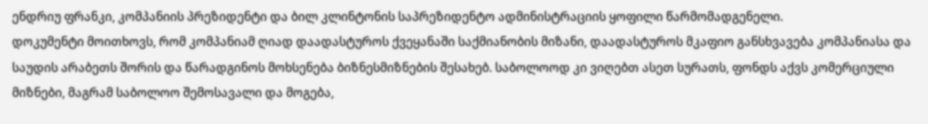ენდრიუ ფრანკი, კომპანიის პრეზიდენტი და ბილ კლინტონის საპრეზიდენტო ადმინისტრაციის ყოფილი წარმომადგენელი.
დოკუმენტი მოითხოვს, რომ კომპანიამ ღიად დაადასტუროს ქვეყანაში საქმიანობის მიზანი, დაადასტუროს მკაფიო განსხვავება კომპანიასა და საუდის არაბეთს შორის და წარადგინოს მოხსენება ბიზნესმიზნების შესახებ. საბოლოოდ კი ვიღებთ ასეთ სურათს, ფონდს აქვს კომერციული მიზნები, მაგრამ საბოლოო შემოსავალი და მოგება,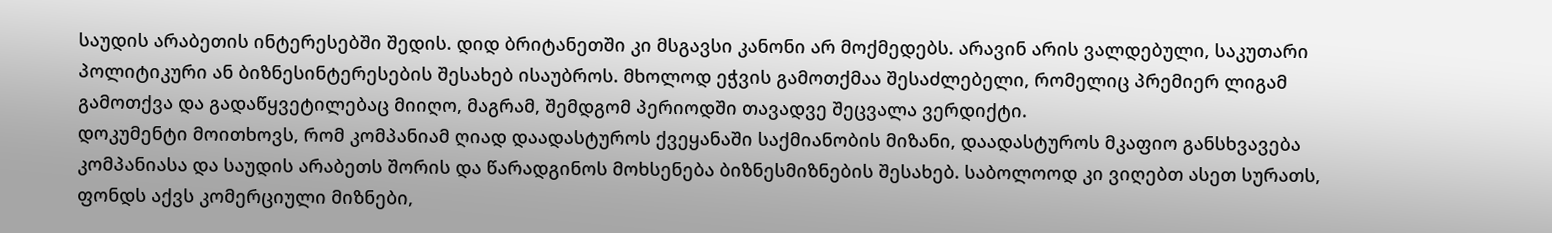საუდის არაბეთის ინტერესებში შედის. დიდ ბრიტანეთში კი მსგავსი კანონი არ მოქმედებს. არავინ არის ვალდებული, საკუთარი პოლიტიკური ან ბიზნესინტერესების შესახებ ისაუბროს. მხოლოდ ეჭვის გამოთქმაა შესაძლებელი, რომელიც პრემიერ ლიგამ გამოთქვა და გადაწყვეტილებაც მიიღო, მაგრამ, შემდგომ პერიოდში თავადვე შეცვალა ვერდიქტი.
დოკუმენტი მოითხოვს, რომ კომპანიამ ღიად დაადასტუროს ქვეყანაში საქმიანობის მიზანი, დაადასტუროს მკაფიო განსხვავება კომპანიასა და საუდის არაბეთს შორის და წარადგინოს მოხსენება ბიზნესმიზნების შესახებ. საბოლოოდ კი ვიღებთ ასეთ სურათს, ფონდს აქვს კომერციული მიზნები,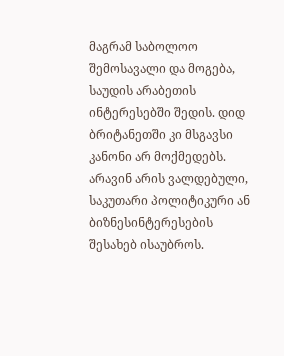მაგრამ საბოლოო შემოსავალი და მოგება, საუდის არაბეთის ინტერესებში შედის. დიდ ბრიტანეთში კი მსგავსი კანონი არ მოქმედებს. არავინ არის ვალდებული, საკუთარი პოლიტიკური ან ბიზნესინტერესების შესახებ ისაუბროს.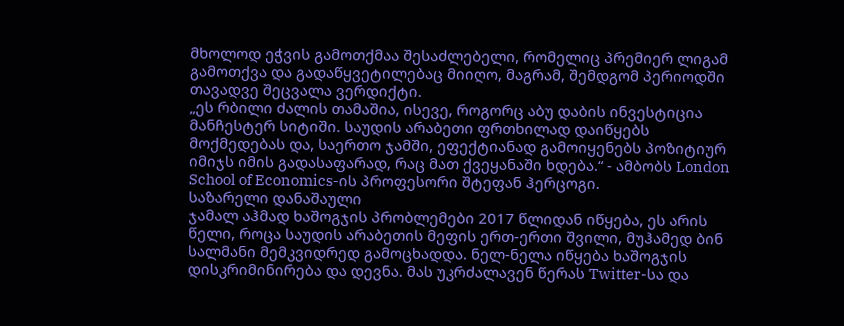მხოლოდ ეჭვის გამოთქმაა შესაძლებელი, რომელიც პრემიერ ლიგამ გამოთქვა და გადაწყვეტილებაც მიიღო, მაგრამ, შემდგომ პერიოდში თავადვე შეცვალა ვერდიქტი.
„ეს რბილი ძალის თამაშია, ისევე, როგორც აბუ დაბის ინვესტიცია მანჩესტერ სიტიში. საუდის არაბეთი ფრთხილად დაიწყებს მოქმედებას და, საერთო ჯამში, ეფექტიანად გამოიყენებს პოზიტიურ იმიჯს იმის გადასაფარად, რაც მათ ქვეყანაში ხდება.“ - ამბობს London School of Economics-ის პროფესორი შტეფან ჰერცოგი.
საზარელი დანაშაული
ჯამალ აჰმად ხაშოგჯის პრობლემები 2017 წლიდან იწყება, ეს არის წელი, როცა საუდის არაბეთის მეფის ერთ-ერთი შვილი, მუჰამედ ბინ სალმანი მემკვიდრედ გამოცხადდა. ნელ-ნელა იწყება ხაშოგჯის დისკრიმინირება და დევნა. მას უკრძალავენ წერას Twitter-სა და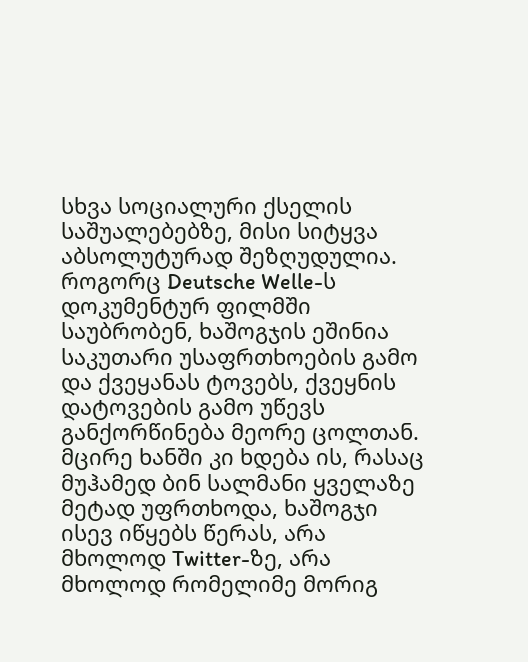სხვა სოციალური ქსელის საშუალებებზე, მისი სიტყვა აბსოლუტურად შეზღუდულია. როგორც Deutsche Welle-ს დოკუმენტურ ფილმში საუბრობენ, ხაშოგჯის ეშინია საკუთარი უსაფრთხოების გამო და ქვეყანას ტოვებს, ქვეყნის დატოვების გამო უწევს განქორწინება მეორე ცოლთან. მცირე ხანში კი ხდება ის, რასაც მუჰამედ ბინ სალმანი ყველაზე მეტად უფრთხოდა, ხაშოგჯი ისევ იწყებს წერას, არა მხოლოდ Twitter-ზე, არა მხოლოდ რომელიმე მორიგ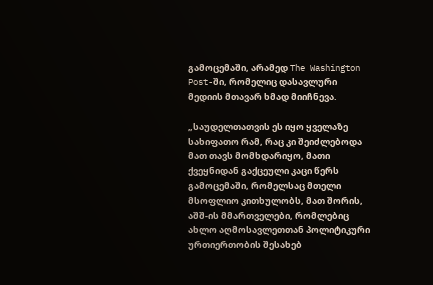გამოცემაში, არამედ The Washington Post-ში, რომელიც დასავლური მედიის მთავარ ხმად მიიჩნევა.

„საუდელთათვის ეს იყო ყველაზე სახიფათო რამ, რაც კი შეიძლებოდა მათ თავს მომხდარიყო, მათი ქვეყნიდან გაქცეული კაცი წერს გამოცემაში, რომელსაც მთელი მსოფლიო კითხულობს, მათ შორის, აშშ-ის მმართველები, რომლებიც ახლო აღმოსავლეთთან პოლიტიკური ურთიერთობის შესახებ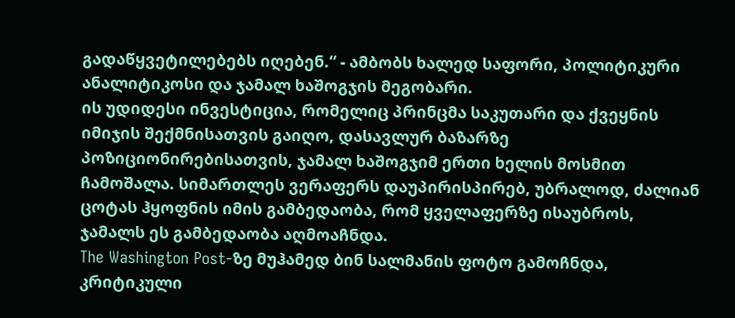გადაწყვეტილებებს იღებენ.“ - ამბობს ხალედ საფორი, პოლიტიკური ანალიტიკოსი და ჯამალ ხაშოგჯის მეგობარი.
ის უდიდესი ინვესტიცია, რომელიც პრინცმა საკუთარი და ქვეყნის იმიჯის შექმნისათვის გაიღო, დასავლურ ბაზარზე პოზიციონირებისათვის, ჯამალ ხაშოგჯიმ ერთი ხელის მოსმით ჩამოშალა. სიმართლეს ვერაფერს დაუპირისპირებ, უბრალოდ, ძალიან ცოტას ჰყოფნის იმის გამბედაობა, რომ ყველაფერზე ისაუბროს, ჯამალს ეს გამბედაობა აღმოაჩნდა.
The Washington Post-ზე მუჰამედ ბინ სალმანის ფოტო გამოჩნდა, კრიტიკული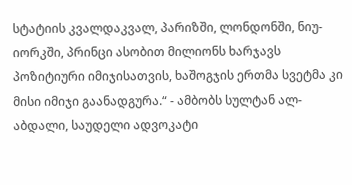სტატიის კვალდაკვალ, პარიზში, ლონდონში, ნიუ-იორკში, პრინცი ასობით მილიონს ხარჯავს პოზიტიური იმიჯისათვის, ხაშოგჯის ერთმა სვეტმა კი მისი იმიჯი გაანადგურა.“ - ამბობს სულტან ალ-აბდალი, საუდელი ადვოკატი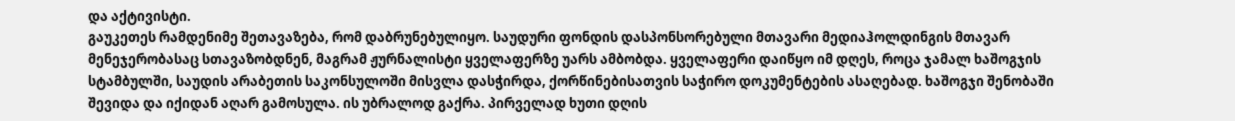და აქტივისტი.
გაუკეთეს რამდენიმე შეთავაზება, რომ დაბრუნებულიყო. საუდური ფონდის დასპონსორებული მთავარი მედიაჰოლდინგის მთავარ მენეჯერობასაც სთავაზობდნენ, მაგრამ ჟურნალისტი ყველაფერზე უარს ამბობდა. ყველაფერი დაიწყო იმ დღეს, როცა ჯამალ ხაშოგჯის სტამბულში, საუდის არაბეთის საკონსულოში მისვლა დასჭირდა, ქორწინებისათვის საჭირო დოკუმენტების ასაღებად. ხაშოგჯი შენობაში შევიდა და იქიდან აღარ გამოსულა. ის უბრალოდ გაქრა. პირველად ხუთი დღის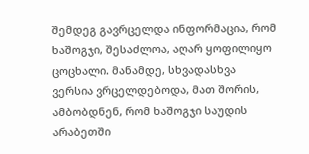შემდეგ გავრცელდა ინფორმაცია, რომ ხაშოგჯი, შესაძლოა, აღარ ყოფილიყო ცოცხალი. მანამდე, სხვადასხვა ვერსია ვრცელდებოდა, მათ შორის, ამბობდნენ, რომ ხაშოგჯი საუდის არაბეთში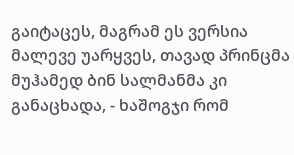გაიტაცეს, მაგრამ ეს ვერსია მალევე უარყვეს, თავად პრინცმა მუჰამედ ბინ სალმანმა კი განაცხადა, - ხაშოგჯი რომ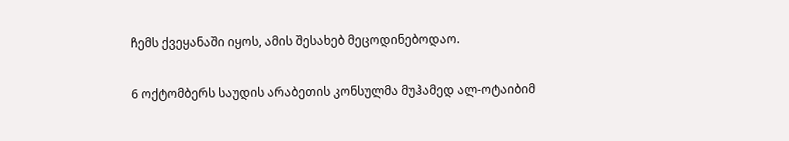ჩემს ქვეყანაში იყოს, ამის შესახებ მეცოდინებოდაო.

6 ოქტომბერს საუდის არაბეთის კონსულმა მუჰამედ ალ-ოტაიბიმ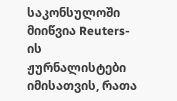საკონსულოში მიიწვია Reuters-ის ჟურნალისტები იმისათვის, რათა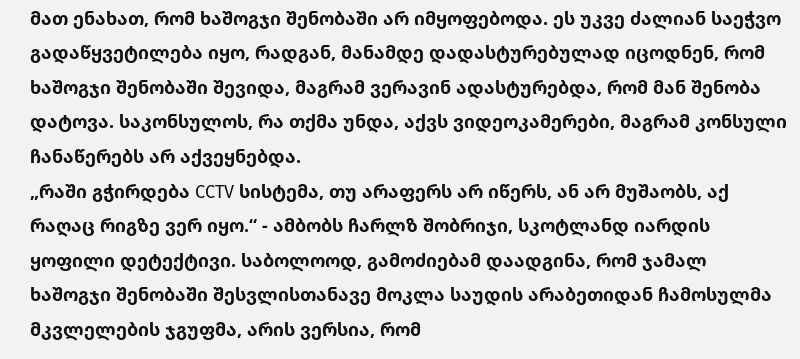მათ ენახათ, რომ ხაშოგჯი შენობაში არ იმყოფებოდა. ეს უკვე ძალიან საეჭვო გადაწყვეტილება იყო, რადგან, მანამდე დადასტურებულად იცოდნენ, რომ ხაშოგჯი შენობაში შევიდა, მაგრამ ვერავინ ადასტურებდა, რომ მან შენობა დატოვა. საკონსულოს, რა თქმა უნდა, აქვს ვიდეოკამერები, მაგრამ კონსული ჩანაწერებს არ აქვეყნებდა.
„რაში გჭირდება CCTV სისტემა, თუ არაფერს არ იწერს, ან არ მუშაობს, აქ რაღაც რიგზე ვერ იყო.“ - ამბობს ჩარლზ შობრიჯი, სკოტლანდ იარდის ყოფილი დეტექტივი. საბოლოოდ, გამოძიებამ დაადგინა, რომ ჯამალ ხაშოგჯი შენობაში შესვლისთანავე მოკლა საუდის არაბეთიდან ჩამოსულმა მკვლელების ჯგუფმა, არის ვერსია, რომ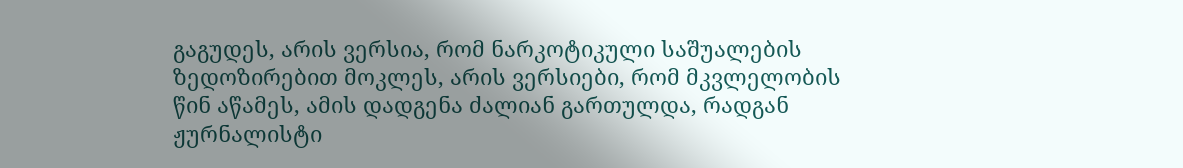გაგუდეს, არის ვერსია, რომ ნარკოტიკული საშუალების ზედოზირებით მოკლეს, არის ვერსიები, რომ მკვლელობის წინ აწამეს, ამის დადგენა ძალიან გართულდა, რადგან ჟურნალისტი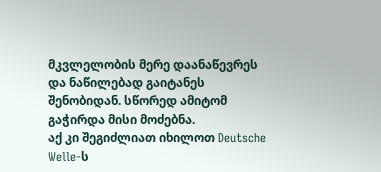მკვლელობის მერე დაანაწევრეს და ნაწილებად გაიტანეს შენობიდან. სწორედ ამიტომ გაჭირდა მისი მოძებნა.
აქ კი შეგიძლიათ იხილოთ Deutsche Welle-ს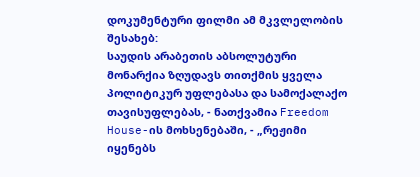დოკუმენტური ფილმი ამ მკვლელობის შესახებ:
საუდის არაბეთის აბსოლუტური მონარქია ზღუდავს თითქმის ყველა პოლიტიკურ უფლებასა და სამოქალაქო თავისუფლებას, - ნათქვამია Freedom House-ის მოხსენებაში, - „რეჟიმი იყენებს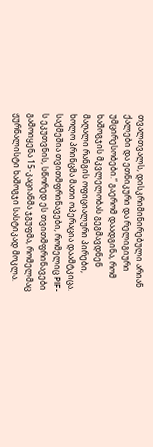თვალთვალს, დისკრიმინირებული არიან ქალები და ეთნიკური და რელიგიური უმცირესობები.“ გაერომ დაადგინა, რომ ხაშოგჯის მკვლელობას გეგმავდნენ მაღალი რანგის ოფიციალური პირები, ხოლო პრინცმა მათი ოპერაცია დაამტკიცა. საქმეშია თვითმფრინავები, რომელიც PIF-ს ეკუთვნის, სწორედ ეს თვითმფრინავები გამოიყენა 15-კაციანმა ჯგუფმა, რომელმაც ჟურნალისტი ხაშოგჯი სასტიკად მოკლა.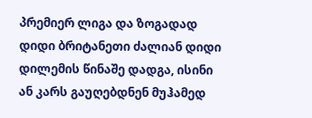პრემიერ ლიგა და ზოგადად დიდი ბრიტანეთი ძალიან დიდი დილემის წინაშე დადგა, ისინი ან კარს გაუღებდნენ მუჰამედ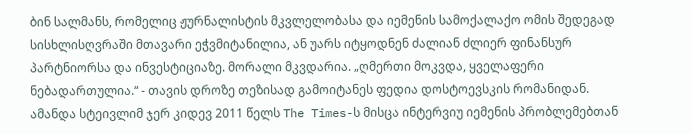ბინ სალმანს, რომელიც ჟურნალისტის მკვლელობასა და იემენის სამოქალაქო ომის შედეგად სისხლისღვრაში მთავარი ეჭვმიტანილია, ან უარს იტყოდნენ ძალიან ძლიერ ფინანსურ პარტნიორსა და ინვესტიციაზე. მორალი მკვდარია. „ღმერთი მოკვდა, ყველაფერი ნებადართულია.“ - თავის დროზე თეზისად გამოიტანეს ფედია დოსტოევსკის რომანიდან.
ამანდა სტეივლიმ ჯერ კიდევ 2011 წელს The Times-ს მისცა ინტერვიუ იემენის პრობლემებთან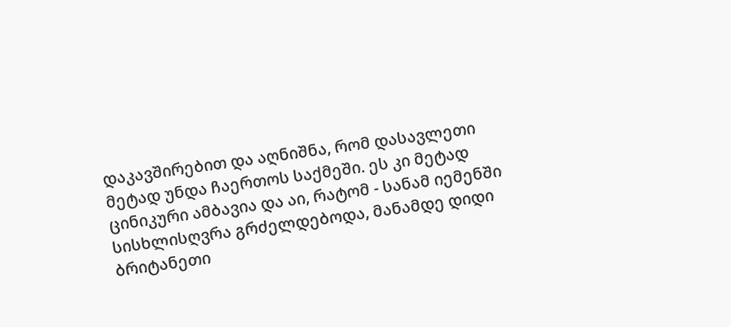დაკავშირებით და აღნიშნა, რომ დასავლეთი მეტად უნდა ჩაერთოს საქმეში. ეს კი მეტად ცინიკური ამბავია და აი, რატომ - სანამ იემენში სისხლისღვრა გრძელდებოდა, მანამდე დიდი ბრიტანეთი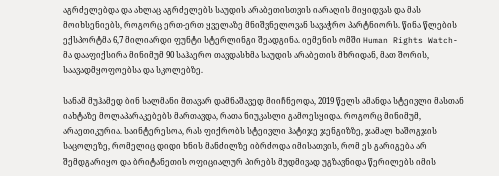აგრძელებდა და ახლაც აგრძელებს საუდის არაბეთისთვის იარაღის მიყიდვას და მას მოიხსენიებს, როგორც ერთ-ერთ ყველაზე მნიშვნელოვან სავაჭრო პარტნიორს. წინა წლების ექსპორტმა 6,7 მილიარდი ფუნტი სტერლინგი შეადგინა. იემენის ომში Human Rights Watch-მა დააფიქსირა მინიმუმ 90 საჰაერო თავდასხმა საუდის არაბეთის მხრიდან, მათ შორის, საავადმყოფოებსა და სკოლებზე.

სანამ მუჰამედ ბინ სალმანი მთავარ დამნაშავედ მიიჩნეოდა, 2019 წელს ამანდა სტეივლი მასთან იახტაზე მოლაპარაკებებს მართავდა, რათა ნიუკასლი გამოესყიდა. როგორც მინიმუმ, არაეთიკურია. საინტერესოა, რას ფიქრობს სტეივლი ჰატიჯე ჯენგიზზე, ჯამალ ხაშოგჯის საცოლეზე, რომელიც დიდი ხნის მანძილზე იბრძოდა იმისათვის, რომ ეს გარიგება არ შემდგარიყო და ბრიტანეთის ოფიციალურ პირებს მუდმივად უგზავნიდა წერილებს იმის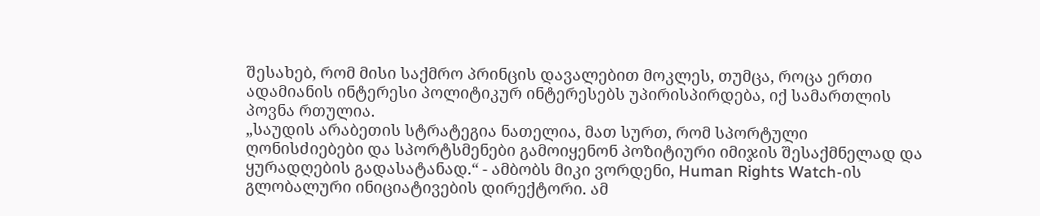შესახებ, რომ მისი საქმრო პრინცის დავალებით მოკლეს, თუმცა, როცა ერთი ადამიანის ინტერესი პოლიტიკურ ინტერესებს უპირისპირდება, იქ სამართლის პოვნა რთულია.
„საუდის არაბეთის სტრატეგია ნათელია, მათ სურთ, რომ სპორტული ღონისძიებები და სპორტსმენები გამოიყენონ პოზიტიური იმიჯის შესაქმნელად და ყურადღების გადასატანად.“ - ამბობს მიკი ვორდენი, Human Rights Watch-ის გლობალური ინიციატივების დირექტორი. ამ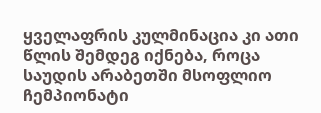ყველაფრის კულმინაცია კი ათი წლის შემდეგ იქნება, როცა საუდის არაბეთში მსოფლიო ჩემპიონატი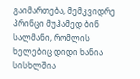გაიმართება, მემკვიდრე პრინცი მუჰამედ ბინ სალმანი, რომლის ხელებიც დიდი ხანია სისხლშია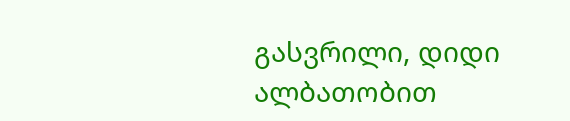გასვრილი, დიდი ალბათობით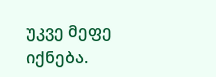უკვე მეფე იქნება.